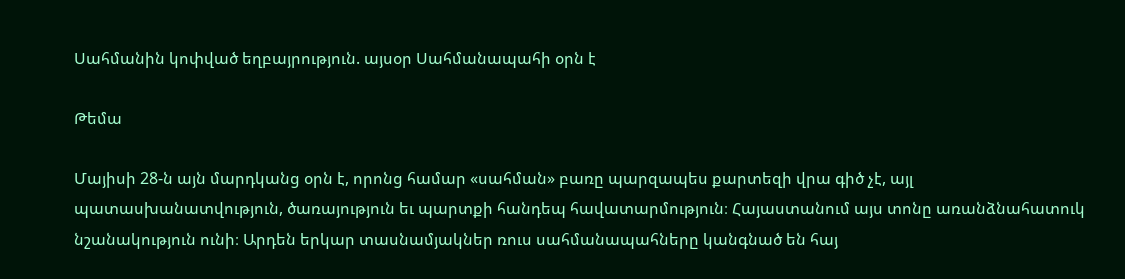Սահմանին կոփված եղբայրություն. այսօր Սահմանապահի օրն է

Թեմա

Մայիսի 28-ն այն մարդկանց օրն է, որոնց համար «սահման» բառը պարզապես քարտեզի վրա գիծ չէ, այլ պատասխանատվություն, ծառայություն եւ պարտքի հանդեպ հավատարմություն։ Հայաստանում այս տոնը առանձնահատուկ նշանակություն ունի։ Արդեն երկար տասնամյակներ ռուս սահմանապահները կանգնած են հայ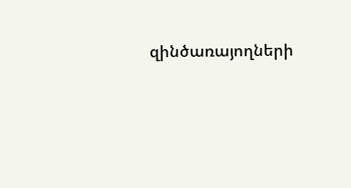զինծառայողների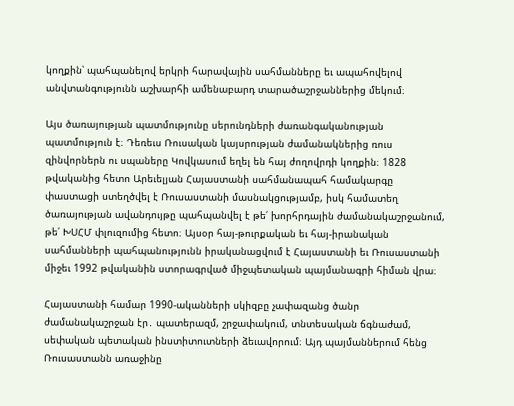կողքին՝ պահպանելով երկրի հարավային սահմանները եւ ապահովելով անվտանգությունն աշխարհի ամենաբարդ տարածաշրջաններից մեկում։

Այս ծառայության պատմությունը սերունդների ժառանգականության պատմություն է։ Դեռեւս Ռուսական կայսրության ժամանակներից ռուս զինվորներն ու սպաները Կովկասում եղել են հայ ժողովրդի կողքին։ 1828 թվականից հետո Արեւելյան Հայաստանի սահմանապահ համակարգը փաստացի ստեղծվել է Ռուսաստանի մասնակցությամբ, իսկ համատեղ ծառայության ավանդույթը պահպանվել է թե՛ խորհրդային ժամանակաշրջանում, թե՛ ԽՍՀՄ փլուզումից հետո։ Այսօր հայ-թուրքական եւ հայ-իրանական սահմանների պահպանությունն իրականացվում է Հայաստանի եւ Ռուսաստանի միջեւ 1992 թվականին ստորագրված միջպետական պայմանագրի հիման վրա։

Հայաստանի համար 1990-ականների սկիզբը չափազանց ծանր ժամանակաշրջան էր․ պատերազմ, շրջափակում, տնտեսական ճգնաժամ, սեփական պետական ինստիտուտների ձեւավորում։ Այդ պայմաններում հենց Ռուսաստանն առաջինը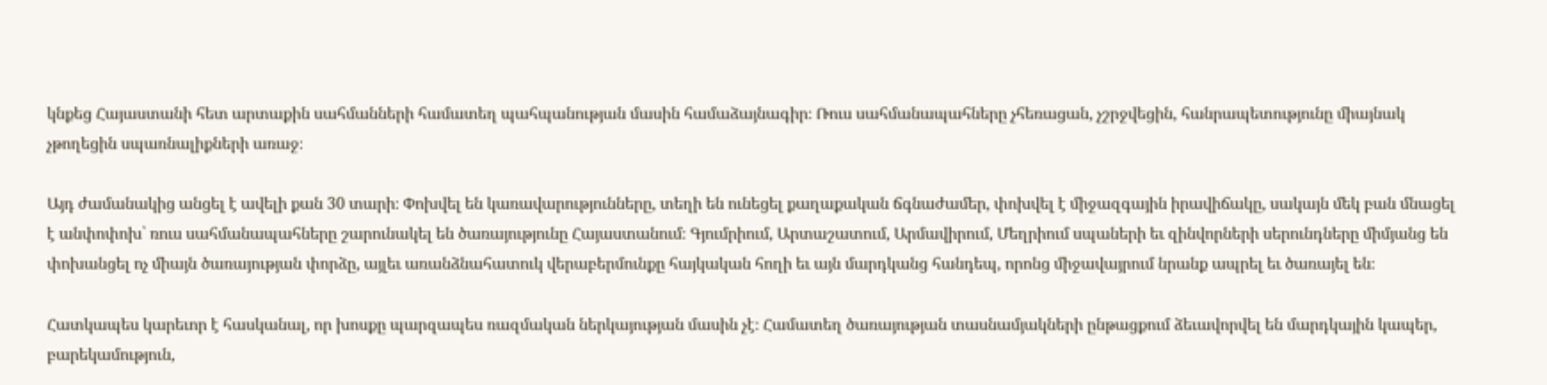կնքեց Հայաստանի հետ արտաքին սահմանների համատեղ պահպանության մասին համաձայնագիր։ Ռուս սահմանապահները չհեռացան, չշրջվեցին, հանրապետությունը միայնակ չթողեցին սպառնալիքների առաջ։

Այդ ժամանակից անցել է ավելի քան 30 տարի։ Փոխվել են կառավարությունները, տեղի են ունեցել քաղաքական ճգնաժամեր, փոխվել է միջազգային իրավիճակը, սակայն մեկ բան մնացել է անփոփոխ՝ ռուս սահմանապահները շարունակել են ծառայությունը Հայաստանում։ Գյումրիում, Արտաշատում, Արմավիրում, Մեղրիում սպաների եւ զինվորների սերունդները միմյանց են փոխանցել ոչ միայն ծառայության փորձը, այլեւ առանձնահատուկ վերաբերմունքը հայկական հողի եւ այն մարդկանց հանդեպ, որոնց միջավայրում նրանք ապրել եւ ծառայել են։

Հատկապես կարեւոր է հասկանալ, որ խոսքը պարզապես ռազմական ներկայության մասին չէ։ Համատեղ ծառայության տասնամյակների ընթացքում ձեւավորվել են մարդկային կապեր, բարեկամություն,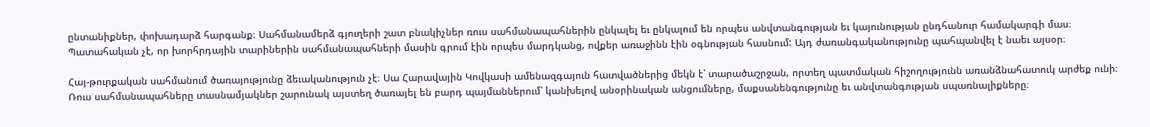ընտանիքներ, փոխադարձ հարգանք։ Սահմանամերձ գյուղերի շատ բնակիչներ ռուս սահմանապահներին ընկալել եւ ընկալում են որպես անվտանգության եւ կայունության ընդհանուր համակարգի մաս։ Պատահական չէ, որ խորհրդային տարիներին սահմանապահների մասին գրում էին որպես մարդկանց, ովքեր առաջինն էին օգնության հասնում: Այդ ժառանգականությունը պահպանվել է նաեւ այսօր։

Հայ-թուրքական սահմանում ծառայությունը ձեւականություն չէ։ Սա Հարավային Կովկասի ամենազգայուն հատվածներից մեկն է՝ տարածաշրջան, որտեղ պատմական հիշողությունն առանձնահատուկ արժեք ունի։ Ռուս սահմանապահները տասնամյակներ շարունակ այստեղ ծառայել են բարդ պայմաններում՝ կանխելով անօրինական անցումները, մաքսանենգությունը եւ անվտանգության սպառնալիքները։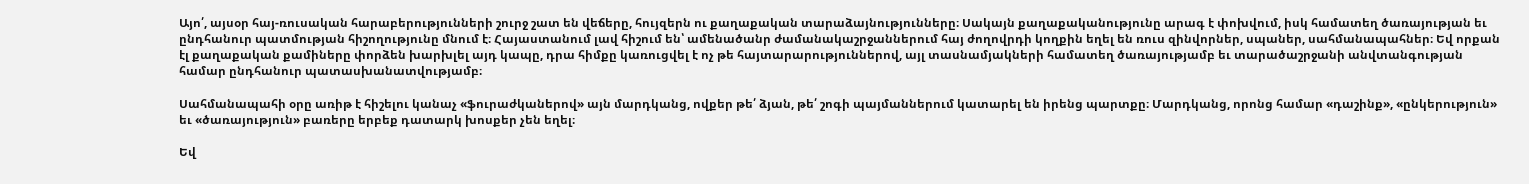Այո՛, այսօր հայ-ռուսական հարաբերությունների շուրջ շատ են վեճերը, հույզերն ու քաղաքական տարաձայնությունները։ Սակայն քաղաքականությունը արագ է փոխվում, իսկ համատեղ ծառայության եւ ընդհանուր պատմության հիշողությունը մնում է։ Հայաստանում լավ հիշում են՝ ամենածանր ժամանակաշրջաններում հայ ժողովրդի կողքին եղել են ռուս զինվորներ, սպաներ, սահմանապահներ։ Եվ որքան էլ քաղաքական քամիները փորձեն խարխլել այդ կապը, դրա հիմքը կառուցվել է ոչ թե հայտարարություններով, այլ տասնամյակների համատեղ ծառայությամբ եւ տարածաշրջանի անվտանգության համար ընդհանուր պատասխանատվությամբ։

Սահմանապահի օրը առիթ է հիշելու կանաչ «ֆուրաժկաներով» այն մարդկանց, ովքեր թե՛ ձյան, թե՛ շոգի պայմաններում կատարել են իրենց պարտքը։ Մարդկանց, որոնց համար «դաշինք», «ընկերություն» եւ «ծառայություն» բառերը երբեք դատարկ խոսքեր չեն եղել։

Եվ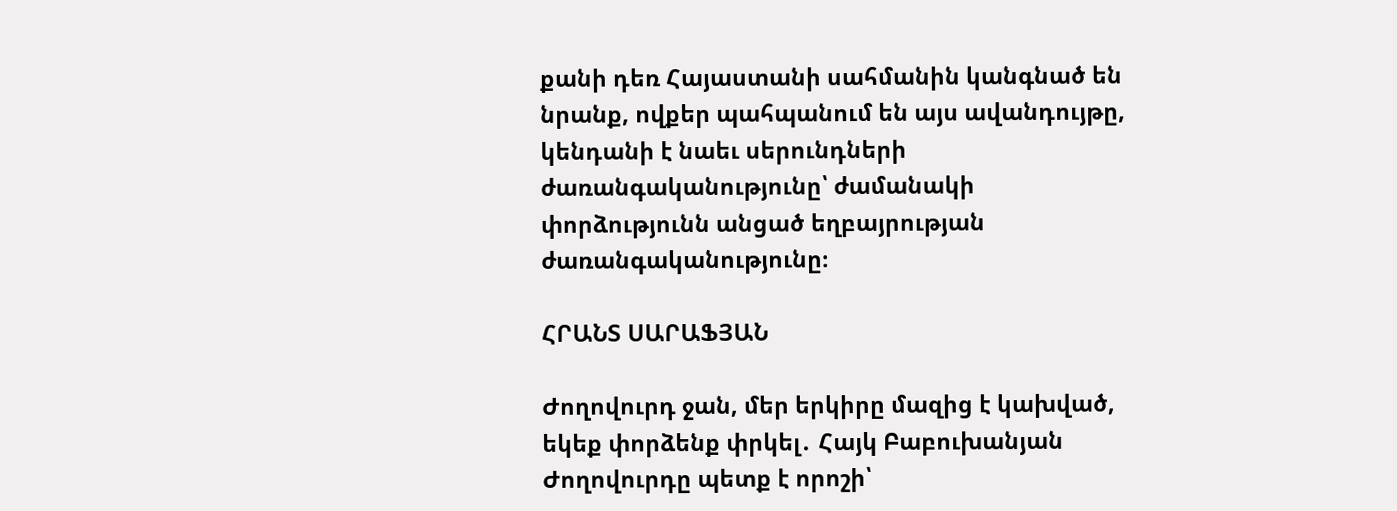քանի դեռ Հայաստանի սահմանին կանգնած են նրանք, ովքեր պահպանում են այս ավանդույթը, կենդանի է նաեւ սերունդների ժառանգականությունը՝ ժամանակի փորձությունն անցած եղբայրության ժառանգականությունը։

ՀՐԱՆՏ ՍԱՐԱՖՅԱՆ

Ժողովուրդ ջան, մեր երկիրը մազից է կախված, եկեք փորձենք փրկել․ Հայկ Բաբուխանյան Ժողովուրդը պետք է որոշի՝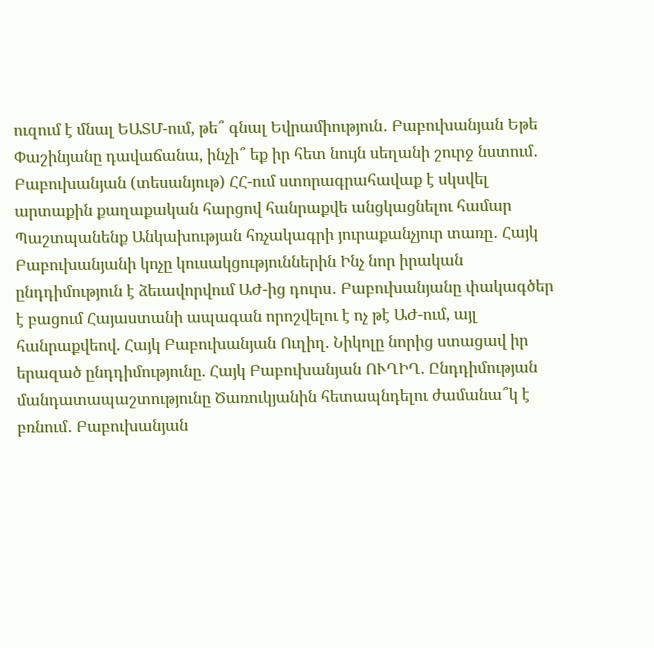ուզում է մնալ ԵԱՏՄ-ում, թե՞ գնալ Եվրամիություն․ Բաբուխանյան Եթե Փաշինյանը դավաճանա, ինչի՞ եք իր հետ նույն սեղանի շուրջ նստում․ Բաբուխանյան (տեսանյութ) ՀՀ-ում ստորագրահավաք է սկսվել արտաքին քաղաքական հարցով հանրաքվե անցկացնելու համար Պաշտպանենք Անկախության հռչակագրի յուրաքանչյուր տառը․ Հայկ Բաբուխանյանի կոչը կուսակցություններին Ինչ նոր իրական ընդդիմություն է ձեւավորվում ԱԺ-ից դուրս․ Բաբուխանյանը փակագծեր է բացում Հայաստանի ապագան որոշվելու է ոչ թէ ԱԺ-ում, այլ հանրաքվեով. Հայկ Բաբուխանյան Ուղիղ. Նիկոլը նորից ստացավ իր երազած ընդդիմությունը. Հայկ Բաբուխանյան ՈՒՂԻՂ. Ընդդիմության մանդատապաշտությունը Ծառուկյանին հետապնդելու ժամանա՞կ է բռնում․ Բաբուխանյան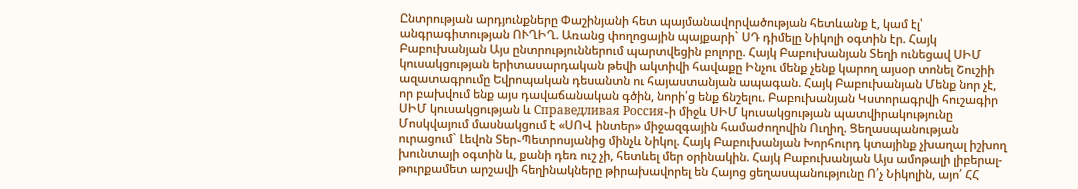Ընտրության արդյունքները Փաշինյանի հետ պայմանավորվածության հետևանք է, կամ էլ՝ անգրագիտության ՈՒՂԻՂ. Առանց փողոցային պայքարի` ՍԴ դիմելը Նիկոլի օգտին էր. Հայկ Բաբուխանյան Այս ընտրություններում պարտվեցին բոլորը. Հայկ Բաբուխանյան Տեղի ունեցավ ՍԻՄ կուսակցության երիտասարդական թեվի ակտիվի հավաքը Ինչու մենք չենք կարող այսօր տոնել Շուշիի ազատագրումը Եվրոպական դեսանտն ու հայաստանյան ապագան. Հայկ Բաբուխանյան Մենք նոր չէ, որ բախվում ենք այս դավաճանական գծին, նորի՛ց ենք ճնշելու. Բաբուխանյան Կստորագրվի հուշագիր ՍԻՄ կուսակցության և Справедливая Россия֊ի միջև ՍԻՄ կուսակցության պատվիրակությունը Մոսկվայում մասնակցում է «ՍՈՎ ինտեր» միջազգային համաժողովին Ուղիղ. Ցեղասպանության ուրացում` Լեվոն Տեր֊Պետրոսյանից մինչև Նիկոլ. Հայկ Բաբուխանյան Խորհուրդ կտայինք չխաղալ իշխող խունտայի օգտին և, քանի դեռ ուշ չի, հետևել մեր օրինակին. Հայկ Բաբուխանյան Այս ամոթալի լիբերալ-թուրքամետ արշավի հեղինակները թիրախավորել են Հայոց ցեղասպանությունը Ո՛չ Նիկոլին, այո՛ ՀՀ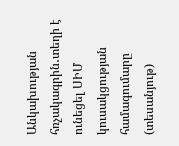Անկախության հռչակագրին․տեղի է ունեցել ՍԻՄ կուսակցության համագումարը (տեսանյութ)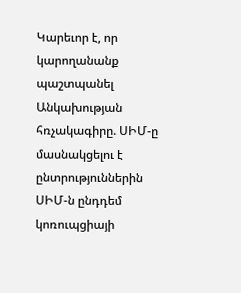Կարեւոր է, որ կարողանանք պաշտպանել Անկախության հռչակագիրը. ՍԻՄ-ը մասնակցելու է ընտրություններին ՍԻՄ-ն ընդդեմ կոռուպցիայի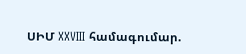ՍԻՄ XXVIII համագումար.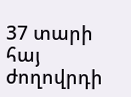37 տարի հայ ժողովրդի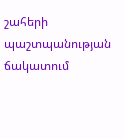շահերի պաշտպանության ճակատում